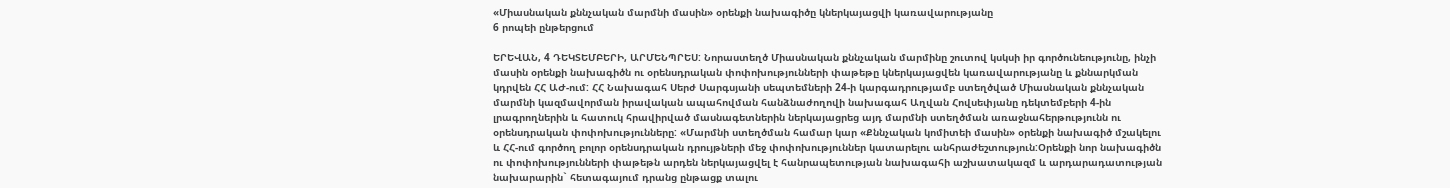«Միասնական քննչական մարմնի մասին» օրենքի նախագիծը կներկայացվի կառավարությանը
6 րոպեի ընթերցում

ԵՐԵՎԱՆ, 4 ԴԵԿՏԵՄԲԵՐԻ, ԱՐՄԵՆՊՐԵՍ: Նորաստեղծ Միասնական քննչական մարմինը շուտով կսկսի իր գործունեությունը, ինչի մասին օրենքի նախագիծն ու օրենսդրական փոփոխությունների փաթեթը կներկայացվեն կառավարությանը և քննարկման կդրվեն ՀՀ ԱԺ-ում: ՀՀ Նախագահ Սերժ Սարգսյանի սեպտեմների 24-ի կարգադրությամբ ստեղծված Միասնական քննչական մարմնի կազմավորման իրավական ապահովման հանձնաժողովի նախագահ Աղվան Հովսեփյանը դեկտեմբերի 4-ին լրագրողներին և հատուկ հրավիրված մասնագետներին ներկայացրեց այդ մարմնի ստեղծման առաջնահերթությունն ու օրենսդրական փոփոխությունները: «Մարմնի ստեղծման համար կար «Քննչական կոմիտեի մասին» օրենքի նախագիծ մշակելու և ՀՀ-ում գործող բոլոր օրենսդրական դրույթների մեջ փոփոխություններ կատարելու անհրաժեշտություն:Օրենքի նոր նախագիծն ու փոփոխությունների փաթեթն արդեն ներկայացվել է հանրապետության նախագահի աշխատակազմ և արդարադատության նախարարին` հետագայում դրանց ընթացք տալու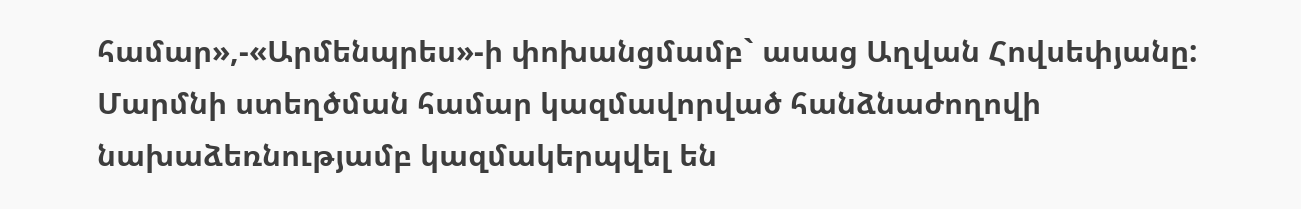համար»,-«Արմենպրես»-ի փոխանցմամբ` ասաց Աղվան Հովսեփյանը:
Մարմնի ստեղծման համար կազմավորված հանձնաժողովի նախաձեռնությամբ կազմակերպվել են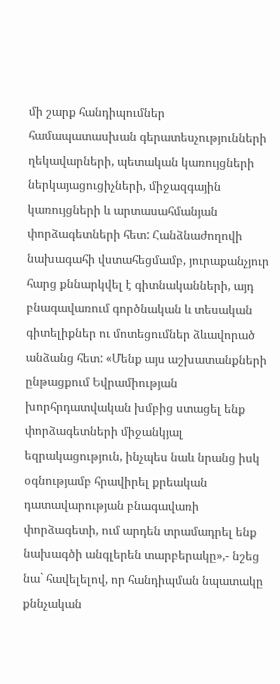մի շարք հանդիպումներ համապատասխան գերատեսչությունների ղեկավարների, պետական կառույցների ներկայացուցիչների, միջազգային կառույցների և արտասահմանյան փորձագետների հետ: Հանձնաժողովի նախագահի վստահեցմամբ, յուրաքանչյուր հարց քննարկվել է գիտնականների, այդ բնագավառում գործնական և տեսական գիտելիքներ ու մոտեցումներ ձևավորած անձանց հետ: «Մենք այս աշխատանքների ընթացքում Եվրամիության խորհրդատվական խմբից ստացել ենք փորձագետների միջանկյալ եզրակացություն, ինչպես նաև նրանց իսկ օգնությամբ հրավիրել քրեական դատավարության բնագավառի փորձագետի, ում արդեն տրամադրել ենք նախագծի անգլերեն տարբերակը»,- նշեց նա` հավելելով, որ հանդիպման նպատակը քննչական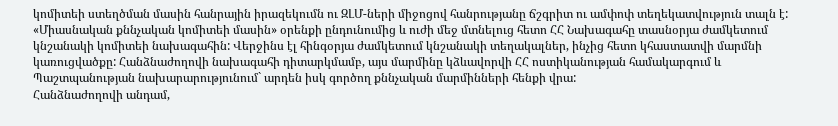կոմիտեի ստեղծման մասին հանրային իրազեկումն ու ԶԼՄ-ների միջոցով հանրությանը ճշգրիտ ու ամփոփ տեղեկատվություն տալն է:
«Միասնական քննչական կոմիտեի մասին» օրենքի ընդունումից և ուժի մեջ մտնելուց հետո ՀՀ Նախագահը տասնօրյա ժամկետում կնշանակի կոմիտեի նախագահին: Վերջինս էլ հինգօրյա ժամկետում կնշանակի տեղակալներ, ինչից հետո կհաստատվի մարմնի կառուցվածքը: Հանձնաժողովի նախագահի դիտարկմամբ, այս մարմինը կձևավորվի ՀՀ ոստիկանության համակարգում և Պաշտպանության նախարարությունում` արդեն իսկ գործող քննչական մարմինների հենքի վրա:
Հանձնաժողովի անդամ,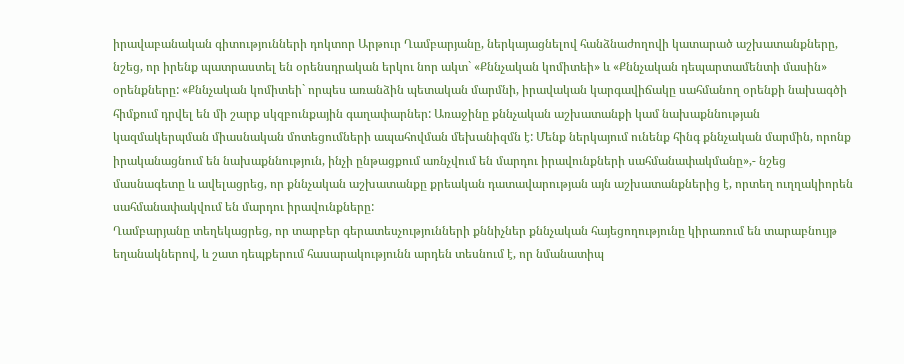իրավաբանական գիտությունների դոկտոր Արթուր Ղամբարյանը, ներկայացնելով հանձնաժողովի կատարած աշխատանքները, նշեց, որ իրենք պատրաստել են օրենսդրական երկու նոր ակտ` «Քննչական կոմիտեի» և «Քննչական դեպարտամենտի մասին» օրենքները: «Քննչական կոմիտեի` որպես առանձին պետական մարմնի, իրավական կարգավիճակը սահմանող օրենքի նախագծի հիմքում դրվել են մի շարք սկզբունքային գաղափարներ: Առաջինը քննչական աշխատանքի կամ նախաքննության կազմակերպման միասնական մոտեցումների ապահովման մեխանիզմն է: Մենք ներկայում ունենք հինգ քննչական մարմին, որոնք իրականացնում են նախաքննություն, ինչի ընթացքում առնչվում են մարդու իրավունքների սահմանափակմանը»,- նշեց մասնագետը և ավելացրեց, որ քննչական աշխատանքը քրեական դատավարության այն աշխատանքներից է, որտեղ ուղղակիորեն սահմանափակվում են մարդու իրավունքները:
Ղամբարյանը տեղեկացրեց, որ տարբեր գերատեսչությունների քննիչներ քննչական հայեցողությունը կիրառում են տարաբնույթ եղանակներով, և շատ դեպքերում հասարակությունն արդեն տեսնում է, որ նմանատիպ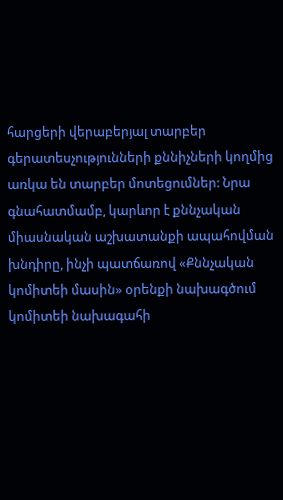հարցերի վերաբերյալ տարբեր գերատեսչությունների քննիչների կողմից առկա են տարբեր մոտեցումներ: Նրա գնահատմամբ, կարևոր է քննչական միասնական աշխատանքի ապահովման խնդիրը, ինչի պատճառով «Քննչական կոմիտեի մասին» օրենքի նախագծում կոմիտեի նախագահի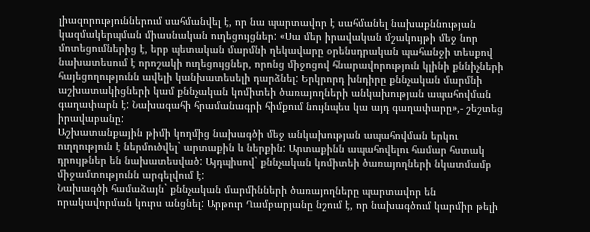լիազորություններում սահմանվել է, որ նա պարտավոր է սահմանել նախաքննության կազմակերպման միասնական ուղեցույցներ: «Սա մեր իրավական մշակույթի մեջ նոր մոտեցումներից է, երբ պետական մարմնի ղեկավարը օրենսդրական պահանջի տեսքով նախատեսում է որոշակի ուղեցույցներ, որոնց միջոցով հնարավորություն կլինի քննիչների հայեցողությունն ավելի կանխատեսելի դարձնել: Երկրորդ խնդիրը քննչական մարմնի աշխատակիցների կամ քննչական կոմիտեի ծառայողների անկախության ապահովման գաղափարն է: Նախագահի հրամանագրի հիմքում նույնպես կա այդ գաղափարը»,- շեշտեց իրավաբանը:
Աշխատանքային թիմի կողմից նախագծի մեջ անկախության ապահովման երկու ուղղություն է ներմուծվել` արտաքին և ներքին: Արտաքինն ապահովելու համար հստակ դրույթներ են նախատեսված: Այդպիսով` քննչական կոմիտեի ծառայողների նկատմամբ միջամտությունն արգելվում է:
Նախագծի համաձայն` քննչական մարմինների ծառայողները պարտավոր են որակավորման կուրս անցնել: Արթուր Ղամբարյանը նշում է, որ նախագծում կարմիր թելի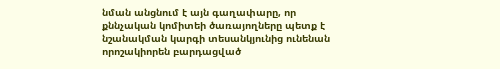նման անցնում է այն գաղափարը, որ քննչական կոմիտեի ծառայողները պետք է նշանակման կարգի տեսանկյունից ունենան որոշակիորեն բարդացված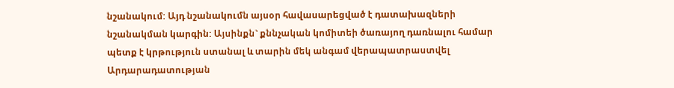նշանակում: Այդ նշանակումն այսօր հավասարեցված է դատախազների նշանակման կարգին: Այսինքն` քննչական կոմիտեի ծառայող դառնալու համար պետք է կրթություն ստանալ և տարին մեկ անգամ վերապատրաստվել Արդարադատության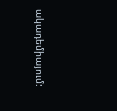ակադեմիայում: